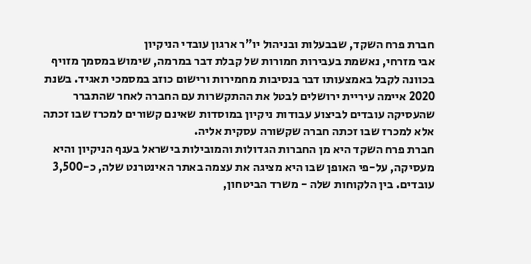חברת פרח השקד, שבבעלות ובניהול יו"ר ארגון עובדי הניקיון
אבי מזרחי, נאשמת בעבירות חמורות של קבלת דבר במרמה, שימוש במסמך מזויף בכוונה לקבל באמצעותו דבר בנסיבות מחמירות ורישום כוזב במסמכי תאגיד. בשנת 2020 איימה עיריית ירושלים לבטל את ההתקשרות עם החברה לאחר שהתברר שהעסיקה עובדים לביצוע עבודות ניקיון במוסדות שאינם קשורים למכרז שבו זכתה אלא למכרז שבו זכתה חברה שקשורה עסקית אליה.
חברת פרח השקד היא מן החברות הגדולות והמובילות בישראל בענף הניקיון והיא מעסיקה, על-פי האופן שבו היא מציגה את עצמה באתר האינטרנט שלה, כ-3,500 עובדים. בין הלקוחות שלה - משרד הביטחון,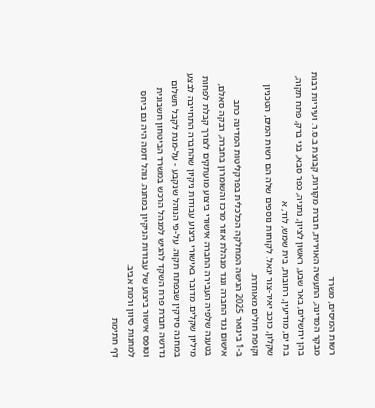רשות המיסים, משרד
מבקר המדינה, התעשיה האוירית, חברת מקורות, קבוצת ב.ס.ר. ועיריות רבות בהן ירושלים, באר שבע, ראשון לציון, נתניה, כפר סבא, בני ברק, פתח תקוה, בת ים, מודיעין, רחובות, בית שמש, לוד, א
שקלון, כוכב יאיר-צור יגאל. לקוחות נוספים שלה הם רשות המים, הטכניון וקופת חולים מאוחדת.
ב-1 בינואר 2025 הגישה המחלקה הכלכלית בפרקליטות המדינה כתב
אישום נגד החברה ונגד מנהלת אזור מרכז והשומרון בחברה, רבקה סאלם, בטענה שלפיה העבירה החברה אישורי ביצוע מועתקים לצורך קבלת לפחות מיליון שקלים. מדובר באישורי ביצוע עבודות ניקיון שהחברה התחייבה לבצע במחנה סירקין שבפתח תקוה. על-פי הנוהל שנקבע - על-מנת לקבל תשלום נדרשה חברת פרח השקד להגיש למנהל הרכש במשרד הביטחון חשבונית וטופס אישור ביצוע של עבודות הניקיון במחנה. נוהל דומה היה גם ביחס למחנות סיוון ורמת אביב.
דף חתימת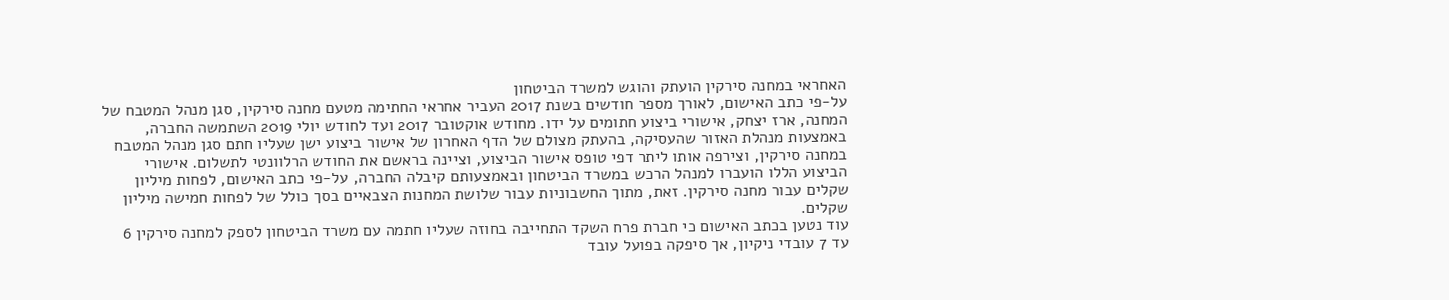האחראי במחנה סירקין הועתק והוגש למשרד הביטחון
על-פי כתב האישום, לאורך מספר חודשים בשנת 2017 העביר אחראי החתימה מטעם מחנה סירקין, סגן מנהל המטבח של המחנה, ארז יצחק, אישורי ביצוע חתומים על ידו. מחודש אוקטובר 2017 ועד לחודש יולי 2019 השתמשה החברה, באמצעות מנהלת האזור שהעסיקה, בהעתק מצולם של הדף האחרון של אישור ביצוע ישן שעליו חתם סגן מנהל המטבח במחנה סירקין, וצירפה אותו ליתר דפי טופס אישור הביצוע, וציינה בראשם את החודש הרלוונטי לתשלום. אישורי הביצוע הללו הועברו למנהל הרכש במשרד הביטחון ובאמצעותם קיבלה החברה, על-פי כתב האישום, לפחות מיליון שקלים עבור מחנה סירקין. זאת, מתוך החשבוניות עבור שלושת המחנות הצבאיים בסך כולל של לפחות חמישה מיליון שקלים.
עוד נטען בכתב האישום כי חברת פרח השקד התחייבה בחוזה שעליו חתמה עם משרד הביטחון לספק למחנה סירקין 6 עד 7 עובדי ניקיון, אך סיפקה בפועל עובד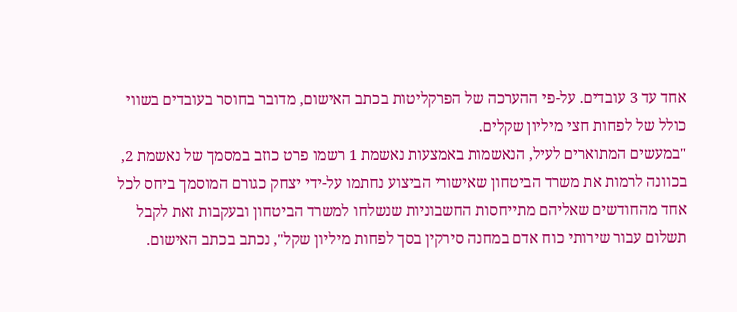אחד עד 3 עובדים. על-פי ההערכה של הפרקליטות בכתב האישום, מדובר בחוסר בעובדים בשווי כולל של לפחות חצי מיליון שקלים.
"במעשים המתוארים לעיל, הנאשמות באמצעות נאשמת 1 רשמו פרט כוזב במסמך של נאשמת 2, בכוונה לרמות את משרד הביטחון שאישורי הביצוע נחתמו על-ידי יצחק כגורם המוסמך ביחס לכל אחד מהחודשים שאליהם מתייחסות החשבוניות שנשלחו למשרד הביטחון ובעקבות זאת לקבל תשלום עבור שירותי כוח אדם במחנה סירקין בסך לפחות מיליון שקל", נכתב בכתב האישום.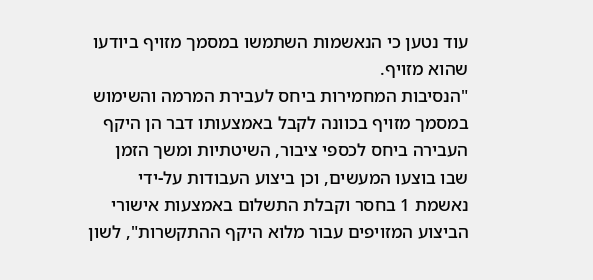עוד נטען כי הנאשמות השתמשו במסמך מזויף ביודעו שהוא מזויף.
"הנסיבות המחמירות ביחס לעבירת המרמה והשימוש במסמך מזויף בכוונה לקבל באמצעותו דבר הן היקף העבירה ביחס לכספי ציבור, השיטתיות ומשך הזמן שבו בוצעו המעשים, וכן ביצוע העבודות על-ידי נאשמת 1 בחסר וקבלת התשלום באמצעות אישורי הביצוע המזויפים עבור מלוא היקף ההתקשרות", לשון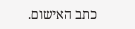כתב האישום.